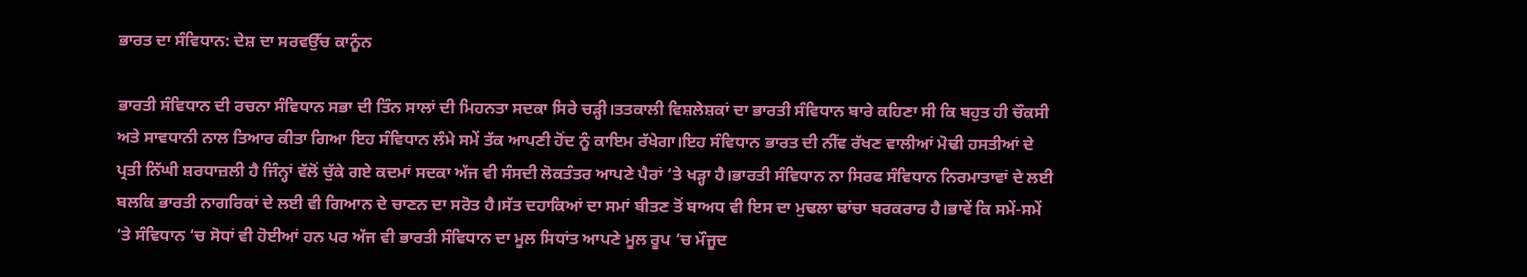ਭਾਰਤ ਦਾ ਸੰਵਿਧਾਨ: ਦੇਸ਼ ਦਾ ਸਰਵਉੱਚ ਕਾਨੂੰਨ

ਭਾਰਤੀ ਸੰਵਿਧਾਨ ਦੀ ਰਚਨਾ ਸੰਵਿਧਾਨ ਸਭਾ ਦੀ ਤਿੰਨ ਸਾਲਾਂ ਦੀ ਮਿਹਨਤਾ ਸਦਕਾ ਸਿਰੇ ਚੜ੍ਹੀ।ਤਤਕਾਲੀ ਵਿਸ਼ਲੇਸ਼ਕਾਂ ਦਾ ਭਾਰਤੀ ਸੰਵਿਧਾਨ ਬਾਰੇ ਕਹਿਣਾ ਸੀ ਕਿ ਬਹੁਤ ਹੀ ਚੌਕਸੀ ਅਤੇ ਸਾਵਧਾਨੀ ਨਾਲ ਤਿਆਰ ਕੀਤਾ ਗਿਆ ਇਹ ਸੰਵਿਧਾਨ ਲੰਮੇ ਸਮੇਂ ਤੱਕ ਆਪਣੀ ਹੋਂਦ ਨੂੰ ਕਾਇਮ ਰੱਖੇਗਾ।ਇਹ ਸੰਵਿਧਾਨ ਭਾਰਤ ਦੀ ਨੀਂਵ ਰੱਖਣ ਵਾਲੀਆਂ ਮੋਢੀ ਹਸਤੀਆਂ ਦੇ ਪ੍ਰਤੀ ਨਿੱਘੀ ਸ਼ਰਧਾਜ਼ਲੀ ਹੈ ਜਿੰਨ੍ਹਾਂ ਵੱਲੋਂ ਚੁੱਕੇ ਗਏ ਕਦਮਾਂ ਸਦਕਾ ਅੱਜ ਵੀ ਸੰਸਦੀ ਲੋਕਤੰਤਰ ਆਪਣੇ ਪੈਰਾਂ ‘ਤੇ ਖੜ੍ਹਾ ਹੈ।ਭਾਰਤੀ ਸੰਵਿਧਾਨ ਨਾ ਸਿਰਫ ਸੰਵਿਧਾਨ ਨਿਰਮਾਤਾਵਾਂ ਦੇ ਲਈ ਬਲਕਿ ਭਾਰਤੀ ਨਾਗਰਿਕਾਂ ਦੇ ਲਈ ਵੀ ਗਿਆਨ ਦੇ ਚਾਣਨ ਦਾ ਸਰੋਤ ਹੈ।ਸੱਤ ਦਹਾਕਿਆਂ ਦਾ ਸਮਾਂ ਬੀਤਣ ਤੋਂ ਬਾਅਧ ਵੀ ਇਸ ਦਾ ਮੁਢਲਾ ਢਾਂਚਾ ਬਰਕਰਾਰ ਹੈ।ਭਾਵੇਂ ਕਿ ਸਮੇਂ-ਸਮੇਂ ‘ਤੇ ਸੰਵਿਧਾਨ ‘ਚ ਸੋਧਾਂ ਵੀ ਹੋਈਆਂ ਹਨ ਪਰ ਅੱਜ ਵੀ ਭਾਰਤੀ ਸੰਵਿਧਾਨ ਦਾ ਮੂਲ ਸਿਧਾਂਤ ਆਪਣੇ ਮੂਲ ਰੂਪ ‘ਚ ਮੌਜੂਦ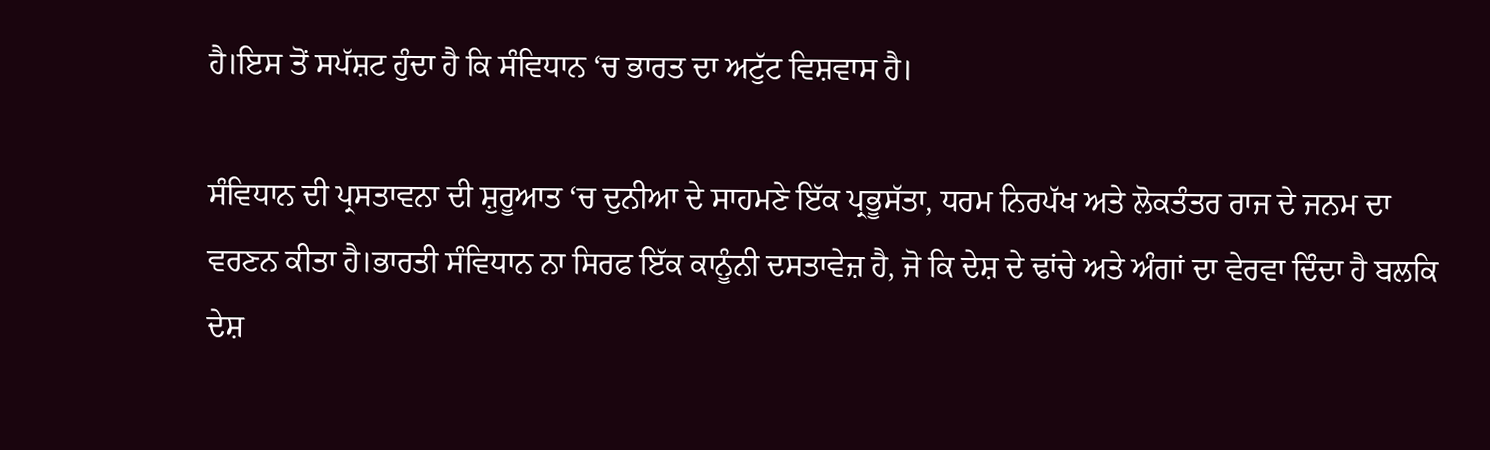ਹੈ।ਇਸ ਤੋਂ ਸਪੱਸ਼ਟ ਹੁੰਦਾ ਹੈ ਕਿ ਸੰਵਿਧਾਨ ‘ਚ ਭਾਰਤ ਦਾ ਅਟੁੱਟ ਵਿਸ਼ਵਾਸ ਹੈ।

ਸੰਵਿਧਾਨ ਦੀ ਪ੍ਰਸਤਾਵਨਾ ਦੀ ਸ਼ੁਰੂਆਤ ‘ਚ ਦੁਨੀਆ ਦੇ ਸਾਹਮਣੇ ਇੱਕ ਪ੍ਰਭੂਸੱਤਾ, ਧਰਮ ਨਿਰਪੱਖ ਅਤੇ ਲੋਕਤੰਤਰ ਰਾਜ ਦੇ ਜਨਮ ਦਾ ਵਰਣਨ ਕੀਤਾ ਹੈ।ਭਾਰਤੀ ਸੰਵਿਧਾਨ ਨਾ ਸਿਰਫ ਇੱਕ ਕਾਨੂੰਨੀ ਦਸਤਾਵੇਜ਼ ਹੈ, ਜੋ ਕਿ ਦੇਸ਼ ਦੇ ਢਾਂਚੇ ਅਤੇ ਅੰਗਾਂ ਦਾ ਵੇਰਵਾ ਦਿੰਦਾ ਹੈ ਬਲਕਿ ਦੇਸ਼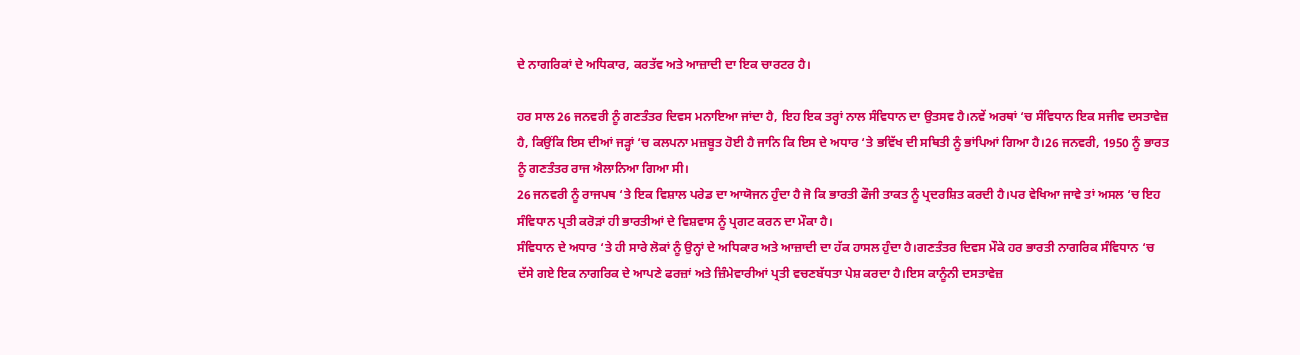ਦੇ ਨਾਗਰਿਕਾਂ ਦੇ ਅਧਿਕਾਰ, ਕਰਤੱਵ ਅਤੇ ਆਜ਼ਾਦੀ ਦਾ ਇਕ ਚਾਰਟਰ ਹੈ।

ਹਰ ਸਾਲ 26 ਜਨਵਰੀ ਨੂੰ ਗਣਤੰਤਰ ਦਿਵਸ ਮਨਾਇਆ ਜਾਂਦਾ ਹੈ, ਇਹ ਇਕ ਤਰ੍ਹਾਂ ਨਾਲ ਸੰਵਿਧਾਨ ਦਾ ਉਤਸਵ ਹੈ।ਨਵੇਂ ਅਰਥਾਂ ‘ਚ ਸੰਵਿਧਾਨ ਇਕ ਸਜੀਵ ਦਸਤਾਵੇਜ਼ ਹੈ, ਕਿਉਂਕਿ ਇਸ ਦੀਆਂ ਜੜ੍ਹਾਂ ‘ਚ ਕਲਪਨਾ ਮਜ਼ਬੂਤ ਹੋਈ ਹੈ ਜਾਨਿ ਕਿ ਇਸ ਦੇ ਅਧਾਰ ‘ਤੇ ਭਵਿੱਖ ਦੀ ਸਥਿਤੀ ਨੂੰ ਭਾਂਪਿਆਂ ਗਿਆ ਹੈ।26 ਜਨਵਰੀ, 1950 ਨੂੰ ਭਾਰਤ ਨੂੰ ਗਣਤੰਤਰ ਰਾਜ ਐਲਾਨਿਆ ਗਿਆ ਸੀ।
26 ਜਨਵਰੀ ਨੂੰ ਰਾਜਪਥ ‘ਤੇ ਇਕ ਵਿਸ਼ਾਲ ਪਰੇਡ ਦਾ ਆਯੋਜਨ ਹੁੰਦਾ ਹੈ ਜੋ ਕਿ ਭਾਰਤੀ ਫੌਜੀ ਤਾਕਤ ਨੂੰ ਪ੍ਰਦਰਸ਼ਿਤ ਕਰਦੀ ਹੈ।ਪਰ ਵੇਖਿਆ ਜਾਵੇ ਤਾਂ ਅਸਲ ‘ਚ ਇਹ ਸੰਵਿਧਾਨ ਪ੍ਰਤੀ ਕਰੋੜਾਂ ਹੀ ਭਾਰਤੀਆਂ ਦੇ ਵਿਸ਼ਵਾਸ ਨੂੰ ਪ੍ਰਗਟ ਕਰਨ ਦਾ ਮੌਕਾ ਹੈ।
ਸੰਵਿਧਾਨ ਦੇ ਅਧਾਰ ‘ਤੇ ਹੀ ਸਾਰੇ ਲੋਕਾਂ ਨੂੰ ਉਨ੍ਹਾਂ ਦੇ ਅਧਿਕਾਰ ਅਤੇ ਆਜ਼ਾਦੀ ਦਾ ਹੱਕ ਹਾਸਲ ਹੁੰਦਾ ਹੈ।ਗਣਤੰਤਰ ਦਿਵਸ ਮੌਕੇ ਹਰ ਭਾਰਤੀ ਨਾਗਰਿਕ ਸੰਵਿਧਾਨ ‘ਚ ਦੱਸੇ ਗਏ ਇਕ ਨਾਗਰਿਕ ਦੇ ਆਪਣੇ ਫਰਜ਼ਾਂ ਅਤੇ ਜ਼ਿੰਮੇਵਾਰੀਆਂ ਪ੍ਰਤੀ ਵਚਣਬੱਧਤਾ ਪੇਸ਼ ਕਰਦਾ ਹੈ।ਇਸ ਕਾਨੂੰਨੀ ਦਸਤਾਵੇਜ਼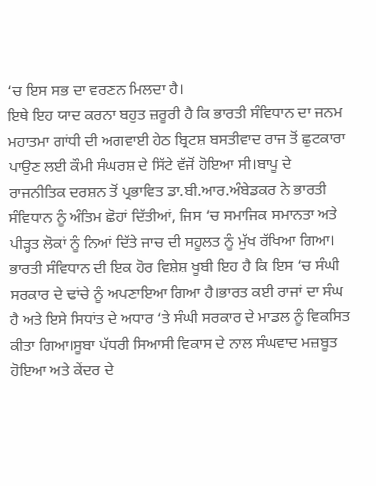‘ਚ ਇਸ ਸਭ ਦਾ ਵਰਣਨ ਮਿਲਦਾ ਹੈ।
ਇਥੇ ਇਹ ਯਾਦ ਕਰਨਾ ਬਹੁਤ ਜ਼ਰੂਰੀ ਹੈ ਕਿ ਭਾਰਤੀ ਸੰਵਿਧਾਨ ਦਾ ਜਨਮ ਮਹਾਤਮਾ ਗਾਂਧੀ ਦੀ ਅਗਵਾਈ ਹੇਠ ਬ੍ਰਿਟਸ਼ ਬਸਤੀਵਾਦ ਰਾਜ ਤੋਂ ਛੁਟਕਾਰਾ ਪਾਉਣ ਲਈ ਕੌਮੀ ਸੰਘਰਸ਼ ਦੇ ਸਿੱਟੇ ਵੱਜੋਂ ਹੋਇਆ ਸੀ।ਬਾਪੂ ਦੇ ਰਾਜਨੀਤਿਕ ਦਰਸ਼ਨ ਤੋਂ ਪ੍ਰਭਾਵਿਤ ਡਾ.ਬੀ.ਆਰ.ਅੰਬੇਡਕਰ ਨੇ ਭਾਰਤੀ ਸੰਵਿਧਾਨ ਨੂੰ ਅੰਤਿਮ ਛੋਹਾਂ ਦਿੱਤੀਆਂ, ਜਿਸ ‘ਚ ਸਮਾਜਿਕ ਸਮਾਨਤਾ ਅਤੇ ਪੀੜ੍ਹਤ ਲੋਕਾਂ ਨੂੰ ਨਿਆਂ ਦਿੱਤੇ ਜਾਚ ਦੀ ਸਹੂਲਤ ਨੂੰ ਮੁੱਖ ਰੱਖਿਆ ਗਿਆ।
ਭਾਰਤੀ ਸੰਵਿਧਾਨ ਦੀ ਇਕ ਹੋਰ ਵਿਸ਼ੇਸ਼ ਖੂਬੀ ਇਹ ਹੈ ਕਿ ਇਸ ‘ਚ ਸੰਘੀ ਸਰਕਾਰ ਦੇ ਢਾਂਚੇ ਨੂੰ ਅਪਣਾਇਆ ਗਿਆ ਹੈ।ਭਾਰਤ ਕਈ ਰਾਜਾਂ ਦਾ ਸੰਘ ਹੈ ਅਤੇ ਇਸੇ ਸਿਧਾਂਤ ਦੇ ਅਧਾਰ ‘ਤੇ ਸੰਘੀ ਸਰਕਾਰ ਦੇ ਮਾਡਲ ਨੂੰ ਵਿਕਸਿਤ ਕੀਤਾ ਗਿਆ।ਸੂਬਾ ਪੱਧਰੀ ਸਿਆਸੀ ਵਿਕਾਸ ਦੇ ਨਾਲ ਸੰਘਵਾਦ ਮਜ਼ਬੂਤ ਹੋਇਆ ਅਤੇ ਕੇਂਦਰ ਦੇ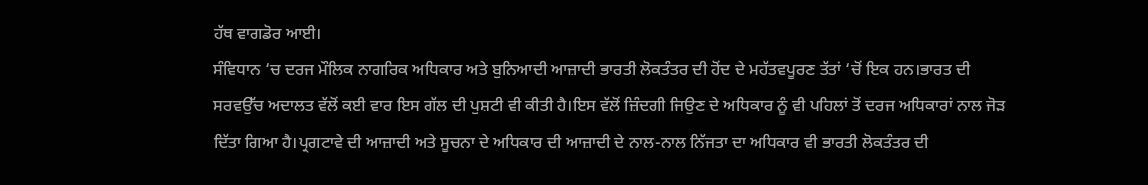ਹੱਥ ਵਾਗਡੋਰ ਆਈ।
ਸੰਵਿਧਾਨ ‘ਚ ਦਰਜ ਮੌਲਿਕ ਨਾਗਰਿਕ ਅਧਿਕਾਰ ਅਤੇ ਬੁਨਿਆਦੀ ਆਜ਼ਾਦੀ ਭਾਰਤੀ ਲੋਕਤੰਤਰ ਦੀ ਹੋਂਦ ਦੇ ਮਹੱਤਵਪੂਰਣ ਤੱਤਾਂ ‘ਚੋਂ ਇਕ ਹਨ।ਭਾਰਤ ਦੀ ਸਰਵਉੱਚ ਅਦਾਲਤ ਵੱਲੋਂ ਕਈ ਵਾਰ ਇਸ ਗੱਲ ਦੀ ਪੁਸ਼ਟੀ ਵੀ ਕੀਤੀ ਹੈ।ਇਸ ਵੱਲੋਂ ਜ਼ਿੰਦਗੀ ਜਿਉਣ ਦੇ ਅਧਿਕਾਰ ਨੂੰ ਵੀ ਪਹਿਲਾਂ ਤੋਂ ਦਰਜ ਅਧਿਕਾਰਾਂ ਨਾਲ ਜੋੜ ਦਿੱਤਾ ਗਿਆ ਹੈ।ਪ੍ਰਗਟਾਵੇ ਦੀ ਆਜ਼ਾਦੀ ਅਤੇ ਸੂਚਨਾ ਦੇ ਅਧਿਕਾਰ ਦੀ ਆਜ਼ਾਦੀ ਦੇ ਨਾਲ-ਨਾਲ ਨਿੱਜਤਾ ਦਾ ਅਧਿਕਾਰ ਵੀ ਭਾਰਤੀ ਲੋਕਤੰਤਰ ਦੀ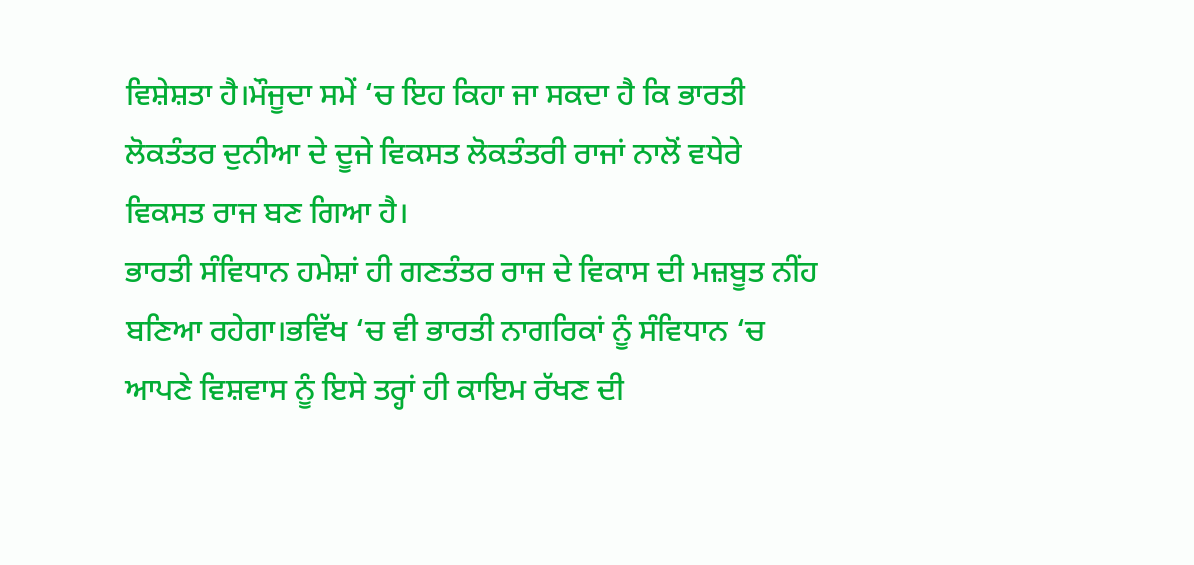ਵਿਸ਼ੇਸ਼ਤਾ ਹੈ।ਮੌਜੂਦਾ ਸਮੇਂ ‘ਚ ਇਹ ਕਿਹਾ ਜਾ ਸਕਦਾ ਹੈ ਕਿ ਭਾਰਤੀ ਲੋਕਤੰਤਰ ਦੁਨੀਆ ਦੇ ਦੂਜੇ ਵਿਕਸਤ ਲੋਕਤੰਤਰੀ ਰਾਜਾਂ ਨਾਲੋਂ ਵਧੇਰੇ ਵਿਕਸਤ ਰਾਜ ਬਣ ਗਿਆ ਹੈ।
ਭਾਰਤੀ ਸੰਵਿਧਾਨ ਹਮੇਸ਼ਾਂ ਹੀ ਗਣਤੰਤਰ ਰਾਜ ਦੇ ਵਿਕਾਸ ਦੀ ਮਜ਼ਬੂਤ ਨੀਂਹ ਬਣਿਆ ਰਹੇਗਾ।ਭਵਿੱਖ ‘ਚ ਵੀ ਭਾਰਤੀ ਨਾਗਰਿਕਾਂ ਨੂੰ ਸੰਵਿਧਾਨ ‘ਚ ਆਪਣੇ ਵਿਸ਼ਵਾਸ ਨੂੰ ਇਸੇ ਤਰ੍ਹਾਂ ਹੀ ਕਾਇਮ ਰੱਖਣ ਦੀ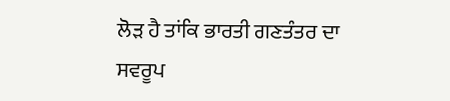ਲੋੜ ਹੈ ਤਾਂਕਿ ਭਾਰਤੀ ਗਣਤੰਤਰ ਦਾ ਸਵਰੂਪ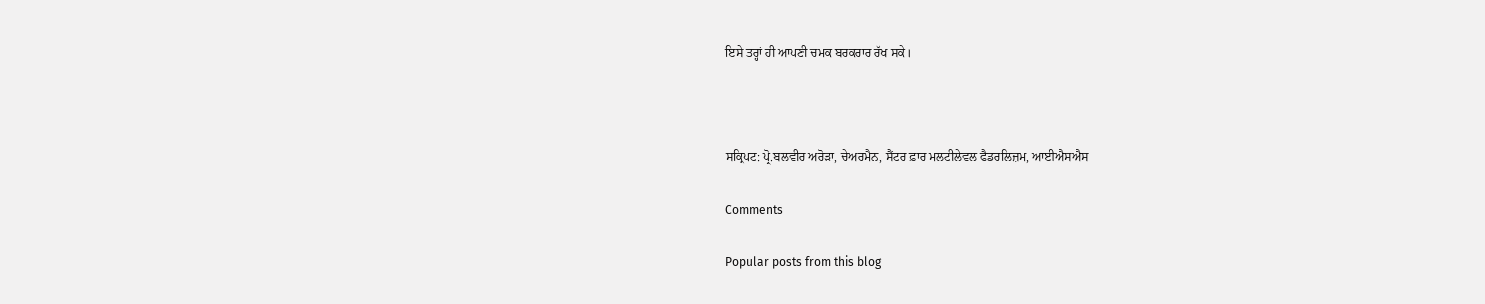ਇਸੇ ਤਰ੍ਹਾਂ ਹੀ ਆਪਣੀ ਚਮਕ ਬਰਕਰਾਰ ਰੱਖ ਸਕੇ।



ਸਕ੍ਰਿਪਟ: ਪ੍ਰੋ.ਬਲਵੀਰ ਅਰੋੜਾ, ਚੇਅਰਮੈਨ, ਸੈਂਟਰ ਫ਼ਾਰ ਮਲਟੀਲੇਵਲ ਫੈਡਰਲਿਜ਼ਮ, ਆਈਐਸਐਸ

Comments

Popular posts from this blog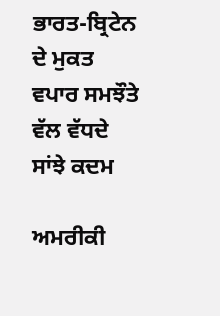ਭਾਰਤ-ਬ੍ਰਿਟੇਨ ਦੇ ਮੁਕਤ ਵਪਾਰ ਸਮਝੌਤੇ ਵੱਲ ਵੱਧਦੇ ਸਾਂਝੇ ਕਦਮ

ਅਮਰੀਕੀ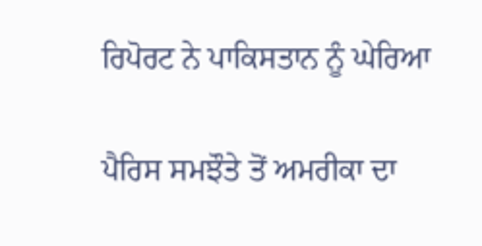ਰਿਪੋਰਟ ਨੇ ਪਾਕਿਸਤਾਨ ਨੂੰ ਘੇਰਿਆ

ਪੈਰਿਸ ਸਮਝੌਤੇ ਤੋਂ ਅਮਰੀਕਾ ਦਾ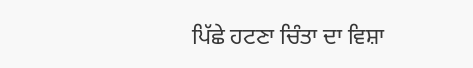ਪਿੱਛੇ ਹਟਣਾ ਚਿੰਤਾ ਦਾ ਵਿਸ਼ਾ